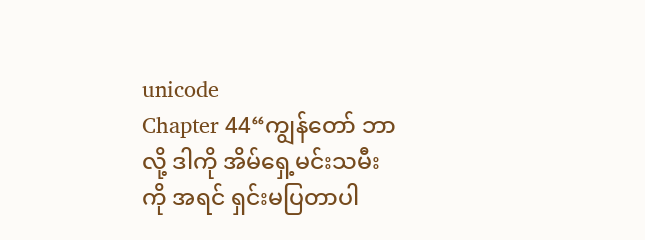unicode
Chapter 44“ကျွန်တော် ဘာလို့ ဒါကို အိမ်ရှေ့မင်းသမီးကို အရင် ရှင်းမပြတာပါ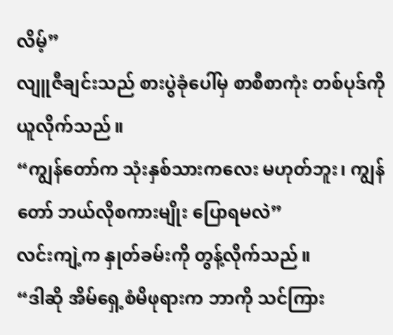လိမ့်”
လျူဇီချင်းသည် စားပွဲခုံပေါ်မှ စာစီစာကုံး တစ်ပုဒ်ကို ယူလိုက်သည်။
“ကျွန်တော်က သုံးနှစ်သားကလေး မဟုတ်ဘူး၊ ကျွန်တော် ဘယ်လိုစကားမျိုး ပြောရမလဲ”
လင်းကျဲ့က နှုတ်ခမ်းကို တွန့်လိုက်သည်။
“ဒါဆို အိမ်ရှေ့စံမိဖုရားက ဘာကို သင်ကြား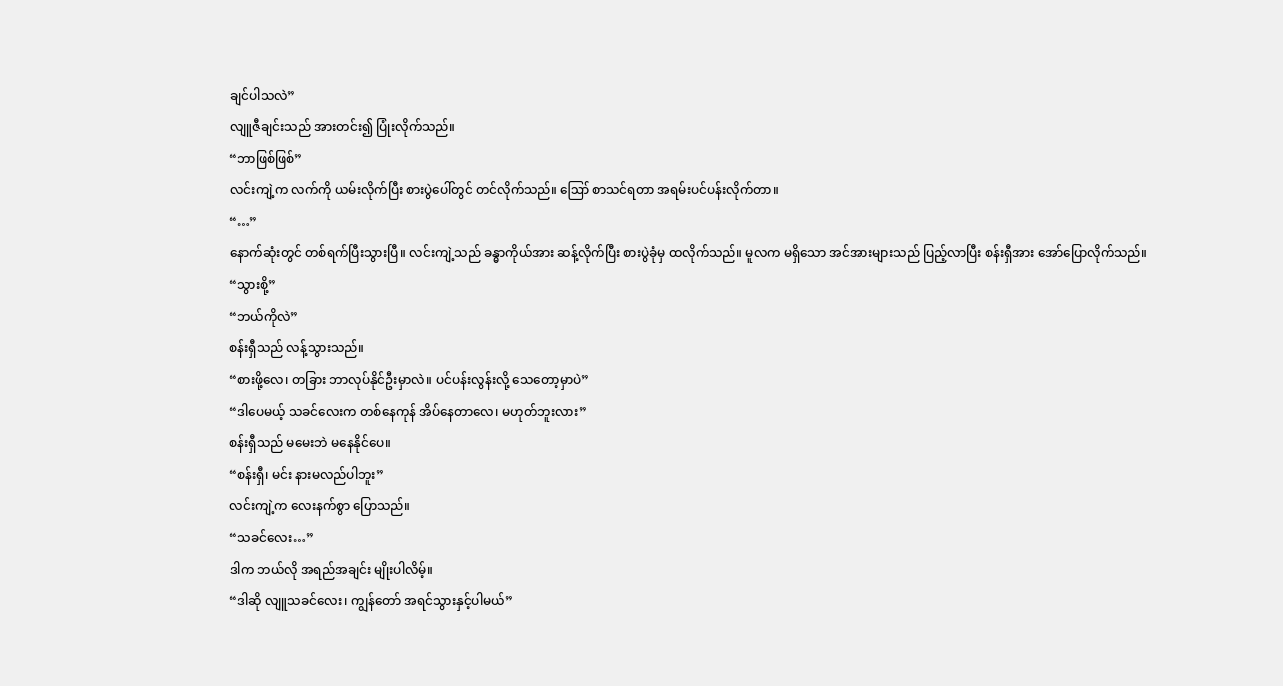ချင်ပါသလဲ”
လျူဇီချင်းသည် အားတင်း၍ ပြုံးလိုက်သည်။
“ဘာဖြစ်ဖြစ်”
လင်းကျဲ့က လက်ကို ယမ်းလိုက်ပြီး စားပွဲပေါ်တွင် တင်လိုက်သည်။ ဪ စာသင်ရတာ အရမ်းပင်ပန်းလိုက်တာ။
“…”
နောက်ဆုံးတွင် တစ်ရက်ပြီးသွားပြီ။ လင်းကျဲ့သည် ခန္ဓာကိုယ်အား ဆန့်လိုက်ပြီး စားပွဲခုံမှ ထလိုက်သည်။ မူလက မရှိသော အင်အားများသည် ပြည့်လာပြီး စန်းရှီအား အော်ပြောလိုက်သည်။
“သွားစို့”
“ဘယ်ကိုလဲ”
စန်းရှီသည် လန့်သွားသည်။
“စားဖို့လေ၊ တခြား ဘာလုပ်နိုင်ဦးမှာလဲ။ ပင်ပန်းလွန်းလို့ သေတော့မှာပဲ”
“ဒါပေမယ့် သခင်လေးက တစ်နေကုန် အိပ်နေတာလေ၊ မဟုတ်ဘူးလား”
စန်းရှီသည် မမေးဘဲ မနေနိုင်ပေ။
“စန်းရှီ၊ မင်း နားမလည်ပါဘူး”
လင်းကျဲ့က လေးနက်စွာ ပြောသည်။
“သခင်လေး…”
ဒါက ဘယ်လို အရည်အချင်း မျိုးပါလိမ့်။
“ဒါဆို လျူသခင်လေး၊ ကျွန်တော် အရင်သွားနှင့်ပါမယ်”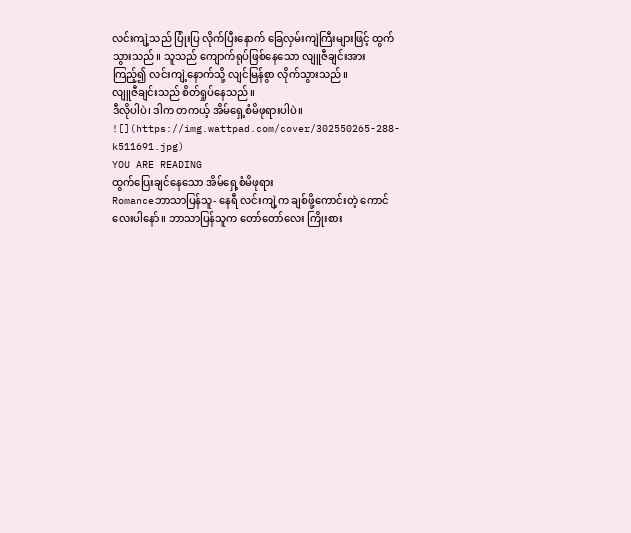လင်းကျဲ့သည် ပြုံးပြ လိုက်ပြီးနောက် ခြေလှမ်းကျဲကြီးများဖြင့် ထွက်သွားသည်။ သူသည် ကျောက်ရုပ်ဖြစ်နေသော လျူဇီချင်းအား ကြည့်၍ လင်းကျဲ့နောက်သို့ လျင်မြန်စွာ လိုက်သွားသည်။
လျူဇီချင်းသည် စိတ်ရှုပ်နေသည်။
ဒီလိုပါပဲ၊ ဒါက တကယ့် အိမ်ရှေ့စံမိဖုရားပါပဲ။
![](https://img.wattpad.com/cover/302550265-288-k511691.jpg)
YOU ARE READING
ထွက်ပြေးချင်နေသော အိမ်ရှေ့စံမိဖုရား
Romanceဘာသာပြန်သူ- နေရီ လင်းကျဲ့က ချစ်ဖို့ကောင်းတဲ့ ကောင်လေးပါနော်။ ဘာသာပြန်သူက တော်တော်လေး ကြိုးစား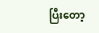ပြီးတော့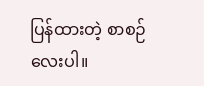ပြန်ထားတဲ့ စာစဉ်လေးပါ။